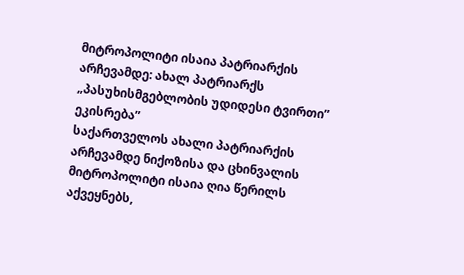მიტროპოლიტი ისაია პატრიარქის არჩევამდე: ახალ პატრიარქს „პასუხისმგებლობის უდიდესი ტვირთი” ეკისრება”
საქართველოს ახალი პატრიარქის არჩევამდე ნიქოზისა და ცხინვალის მიტროპოლიტი ისაია ღია წერილს აქვეყნებს,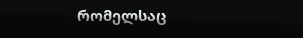რომელსაც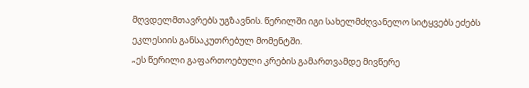მღვდელმთავრებს უგზავნის. წერილში იგი სახელმძღვანელო სიტყვებს ეძებს ეკლესიის განსაკუთრებულ მომენტში.
„ეს წერილი გაფართოებული კრების გამართვამდე მივწერე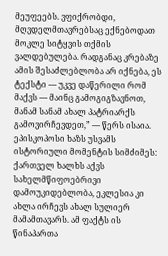მეუფეებს. ვფიქრობდი, მღვდელმთავრებსაც ექნებოდათ მოკლე სიტყვის თქმის ვალდებულება. რადგანაც კრებაზე ამის შესაძლებლობა არ იქნება, ეს ტექსტი — უკვე დაწერილი რომ მაქვს — მაინც გამოგიგზავნოთ, მანამ სანამ ახალ პატრიარქს გამოვირჩევდეთ,” — წერს ისაია.
ეპისკოპოსი ხაზს უსვამს ისტორიული მომენტის სიმძიმეს: ქართველ ხალხს აქვს სახელმწიფოებრივი დამოუკიდებლობა, ეკლესია კი ახლა ირჩევს ახალ სულიერ მამამთავარს. ამ ფაქტს ის წინაპართა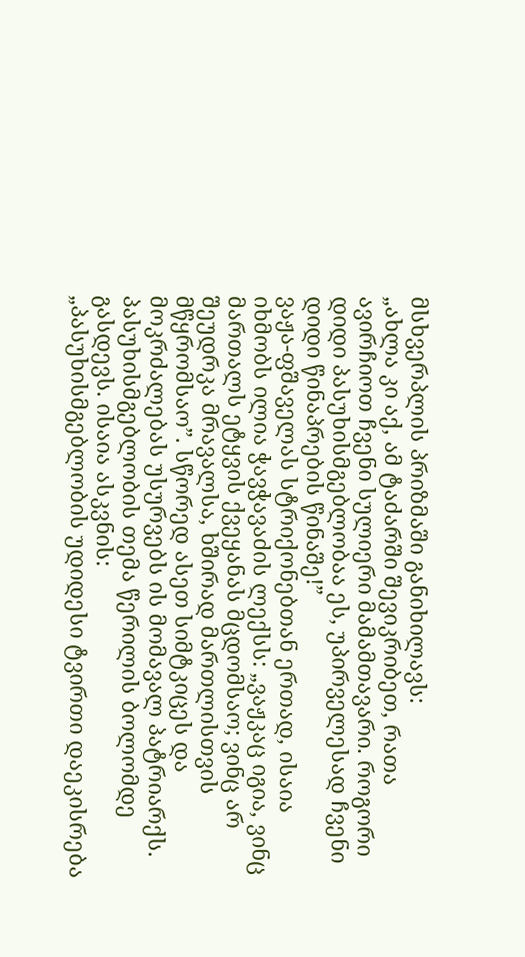მსხვერპლის პრიზმაში განიხილავს:
„ახლა კი აქ, ამ ტაძარში შევიკრიბეთ, რათა ავირჩიოთ ჩვენი სულიერი მამამთავარი. როგორი დიდი პასუხისმგებლობაა ეს, უპირველესად ჩვენი დიდი წინაპრების წინაშე!”
ვაჟა-ფშაველას სტრიქონებთან ერთად, ისაია იხმობს ილია ჭავჭავაძის ლექსს: „ვაჟკაც იგია, ვინც მართალს ეტყვის ქვეყანას მცდომსაო; ვინც არ შეუდრკა მრავალსა, ხშირად მართლისთვის მწყრომსაო”. სწორედ ასეთ სიმტკიცეს და მოკრძალებას უსურვებს ის მომავალ პატრიარქს.
პასუხისმგებლობის თემა წერილის ბოლომდე გასდევს. ისაია ასკვნის:
„პასუხისმგებლობის უდიდესი ტვირთი დაეკისრება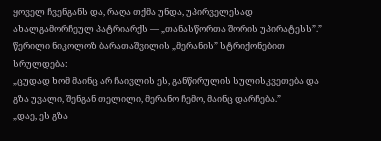ყოველ ჩვენგანს და, რაღა თქმა უნდა, უპირველესად ახალგამორჩეულ პატრიარქს — „თანასწორთა შორის უპირატესს”.”
წერილი ნიკოლოზ ბარათაშვილის „მერანის” სტრიქონებით სრულდება:
„ცუდად ხომ მაინც არ ჩაივლის ეს, განწირულის სულისკვეთება და გზა უვალი, შენგან თელილი, მერანო ჩემო, მაინც დარჩება.”
„დაე, ეს გზა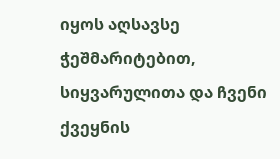იყოს აღსავსე ჭეშმარიტებით, სიყვარულითა და ჩვენი ქვეყნის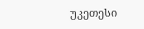უკეთესი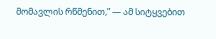მომავლის რწმენით,” — ამ სიტყვებით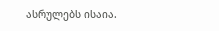ასრულებს ისაია.